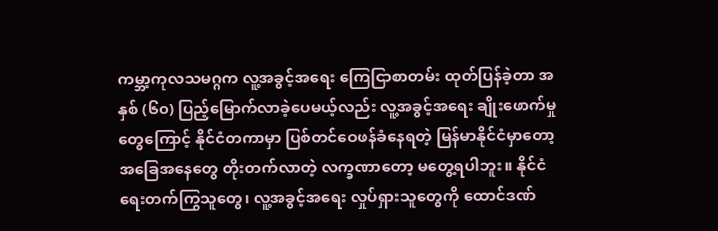ကမ္ဘာ့ကုလသမဂ္ဂက လူ့အခွင့်အရေး ကြေငြာစာတမ်း ထုတ်ပြန်ခဲ့တာ အနှစ် (၆၀) ပြည့်မြောက်လာခဲ့ပေမယ့်လည်း လူ့အခွင့်အရေး ချိုးဖောက်မှုတွေကြောင့် နိုင်ငံတကာမှာ ပြစ်တင်ဝေဖန်ခံနေရတဲ့ မြန်မာနိုင်ငံမှာတော့ အခြေအနေတွေ တိုးတက်လာတဲ့ လက္ခဏာတော့ မတွေ့ရပါဘူး။ နိုင်ငံရေးတက်ကြွသူတွေ၊ လူ့အခွင့်အရေး လှုပ်ရှားသူတွေကို ထောင်ဒဏ်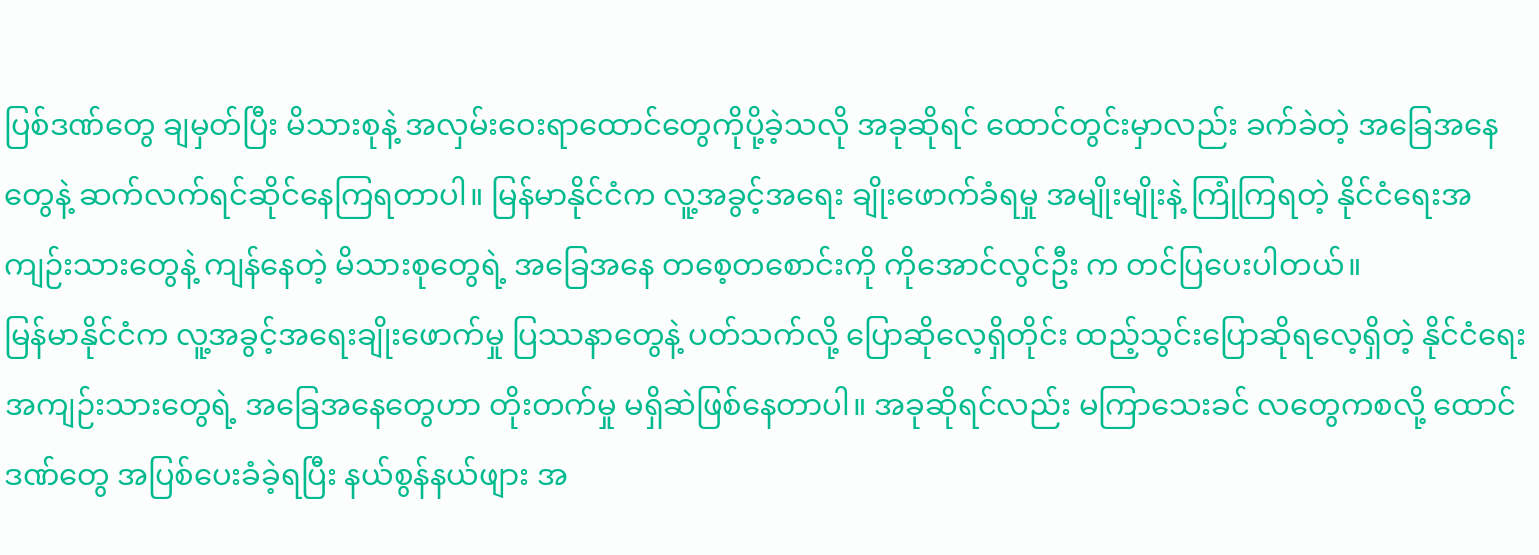ပြစ်ဒဏ်တွေ ချမှတ်ပြီး မိသားစုနဲ့ အလှမ်းဝေးရာထောင်တွေကိုပို့ခဲ့သလို အခုဆိုရင် ထောင်တွင်းမှာလည်း ခက်ခဲတဲ့ အခြေအနေတွေနဲ့ ဆက်လက်ရင်ဆိုင်နေကြရတာပါ။ မြန်မာနိုင်ငံက လူ့အခွင့်အရေး ချိုးဖောက်ခံရမှု အမျိုးမျိုးနဲ့ ကြုံကြရတဲ့ နိုင်ငံရေးအကျဉ်းသားတွေနဲ့ ကျန်နေတဲ့ မိသားစုတွေရဲ့ အခြေအနေ တစေ့တစောင်းကို ကိုအောင်လွင်ဦး က တင်ပြပေးပါတယ်။
မြန်မာနိုင်ငံက လူ့အခွင့်အရေးချိုးဖောက်မှု ပြဿနာတွေနဲ့ ပတ်သက်လို့ ပြောဆိုလေ့ရှိတိုင်း ထည့်သွင်းပြောဆိုရလေ့ရှိတဲ့ နိုင်ငံရေးအကျဉ်းသားတွေရဲ့ အခြေအနေတွေဟာ တိုးတက်မှု မရှိဆဲဖြစ်နေတာပါ။ အခုဆိုရင်လည်း မကြာသေးခင် လတွေကစလို့ ထောင်ဒဏ်တွေ အပြစ်ပေးခံခဲ့ရပြီး နယ်စွန်နယ်ဖျား အ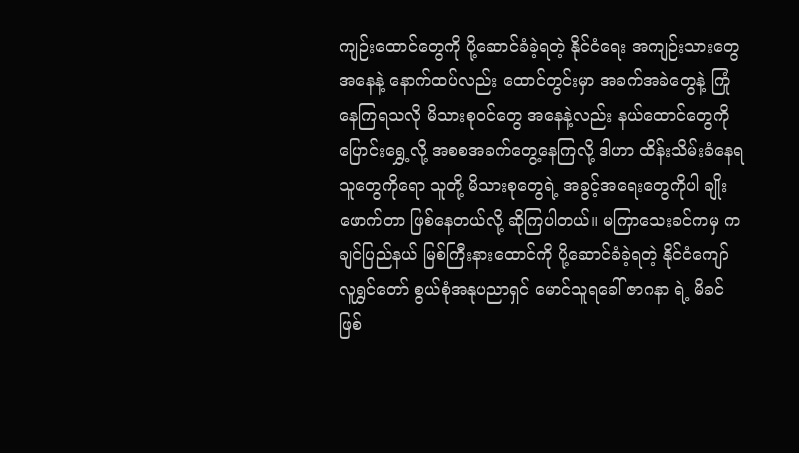ကျဉ်းထောင်တွေကို ပို့ဆောင်ခံခဲ့ရတဲ့ နိုင်ငံရေး အကျဉ်းသားတွေ အနေနဲ့ နောက်ထပ်လည်း ထောင်တွင်းမှာ အခက်အခဲတွေနဲ့ ကြုံနေကြရသလို မိသားစုဝင်တွေ အနေနဲ့လည်း နယ်ထောင်တွေကို ပြောင်းရွှေ့လို့ အစစအခက်တွေ့နေကြလို့ ဒါဟာ ထိန်းသိမ်းခံနေရသူတွေကိုရော သူတို့ မိသားစုတွေရဲ့ အခွင့်အရေးတွေကိုပါ ချိုးဖောက်တာ ဖြစ်နေတယ်လို့ ဆိုကြပါတယ်။ မကြာသေးခင်ကမှ ကချင်ပြည်နယ် မြစ်ကြီးနားထောင်ကို ပို့ဆောင်ခံခဲ့ရတဲ့ နိုင်ငံကျော် လူရွှင်တော် စွယ်စုံအနုပညာရှင် မောင်သူရခေါ် ဇာဂနာ ရဲ့ မိခင်ဖြစ်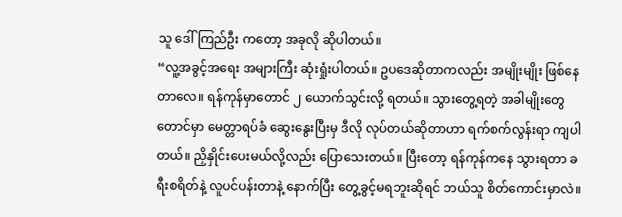သူ ဒေါ်ကြည်ဦး ကတော့ အခုလို ဆိုပါတယ်။
“လူ့အခွင့်အရေး အများကြီး ဆုံးရှုံးပါတယ်။ ဥပဒေဆိုတာကလည်း အမျိုးမျိုး ဖြစ်နေတာလေ။ ရန်ကုန်မှာတောင် ၂ ယောက်သွင်းလို့ ရတယ်။ သွားတွေ့ရတဲ့ အခါမျိုးတွေတောင်မှာ မေတ္တာရပ်ခံ ဆွေးနွေးပြီးမှ ဒီလို လုပ်တယ်ဆိုတာဟာ ရက်စက်လွန်းရာ ကျပါတယ်။ ညှိနှိုင်းပေးမယ်လို့လည်း ပြောသေးတယ်။ ပြီးတော့ ရန်ကုန်ကနေ သွားရတာ ခရီးစရိတ်နဲ့ လူပင်ပန်းတာနဲ့ နောက်ပြီး တွေ့ခွင့်မရဘူးဆိုရင် ဘယ်သူ စိတ်ကောင်းမှာလဲ။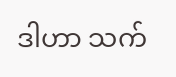ဒါဟာ သက်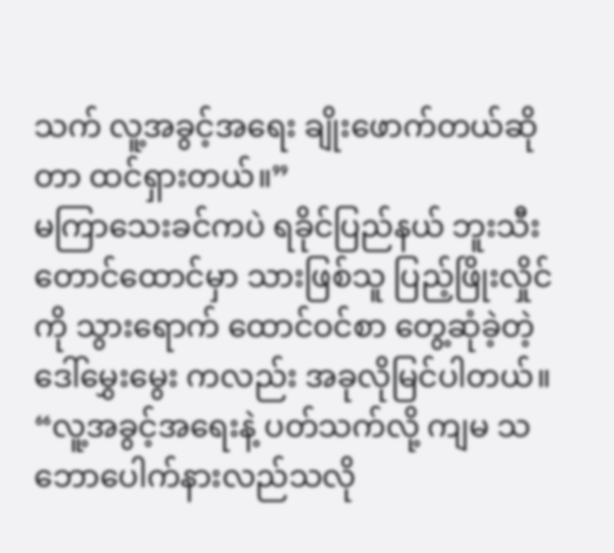သက် လူ့အခွင့်အရေး ချိုးဖောက်တယ်ဆိုတာ ထင်ရှားတယ်။”
မကြာသေးခင်ကပဲ ရခိုင်ပြည်နယ် ဘူးသီးတောင်ထောင်မှာ သားဖြစ်သူ ပြည့်ဖြိုးလှိုင် ကို သွားရောက် ထောင်ဝင်စာ တွေ့ဆုံခဲ့တဲ့ ဒေါ်မွှေးမွေး ကလည်း အခုလိုမြင်ပါတယ်။
“လူ့အခွင့်အရေးနဲ့ ပတ်သက်လို့ ကျမ သဘောပေါက်နားလည်သလို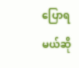ပြောရမယ်ဆို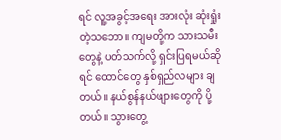ရင် လူ့အခွင့်အရေး အားလုံး ဆုံးရှုံးတဲ့သဘော။ ကျမတို့က သားသမီးတွေနဲ့ ပတ်သက်လို့ ရှင်းပြရမယ်ဆိုရင် ထောင်တွေ နှစ်ရှည်လများ ချတယ်။ နယ်စွန်နယ်ဖျားတွေကို ပို့တယ်။ သွားတွေ့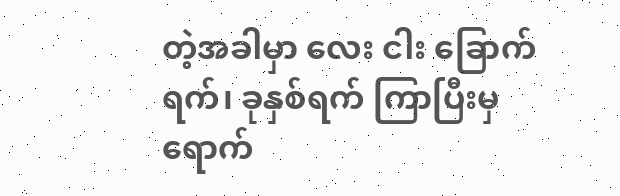တဲ့အခါမှာ လေး ငါး ခြောက်ရက်၊ ခုနှစ်ရက် ကြာပြီးမှ ရောက်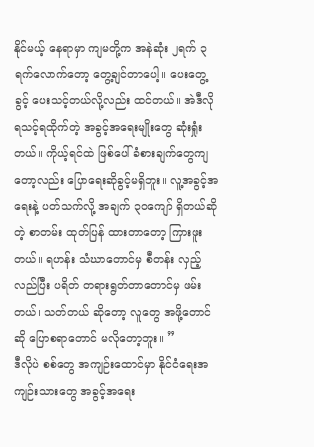နိုင်မယ့် နေရာမှာ ကျမတို့က အနဲဆုံး ၂ရက် ၃ရက်လောက်တော့ တွေ့ချင်တာပေါ့။ ပေးတွေ့ခွင့် ပေးသင့်တယ်လို့လည်း ထင်တယ်။ အဲဒီလို ရသင့်ရထိုက်တဲ့ အခွင့်အရေးမျိုးတွေ ဆုံးရှုံးတယ်။ ကိုယ့်ရင်ထဲ ဖြစ်ပေါ် ခံစားချက်တွေကျတော့လည်း ပြောရေးဆိုခွင့်မရှိဘူး။ လူ့အခွင့်အရေးနဲ့ ပတ်သက်လို့ အချက် ၃၀ကျော် ရှိတယ်ဆိုတဲ့ စာတမ်း ထုတ်ပြန် ထားတာတော့ ကြားဖူးတယ်။ ရဟန်း သံဃာတောင်မှ စီတန်း လှည့်လည်ပြီး ပရိတ် တရားရွတ်တာတောင်မှ ဖမ်းတယ်၊ သတ်တယ် ဆိုတော့ လူတွေ အဖို့တောင်ဆို ပြောစရာတောင် မလိုတော့ဘူး။ ”
ဒီလိုပဲ စစ်တွေ အကျဉ်းထောင်မှာ နိုင်ငံရေးအကျဉ်းသားတွေ အခွင့်အရေး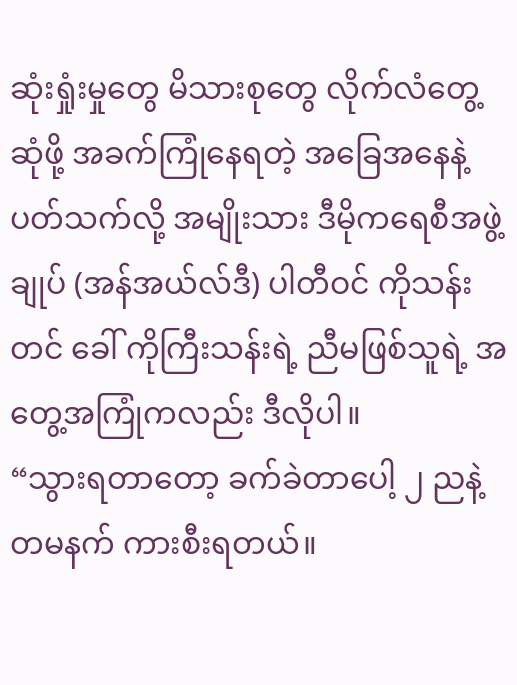ဆုံးရှုံးမှုတွေ မိသားစုတွေ လိုက်လံတွေ့ဆုံဖို့ အခက်ကြုံနေရတဲ့ အခြေအနေနဲ့ ပတ်သက်လို့ အမျိုးသား ဒီမိုကရေစီအဖွဲ့ချုပ် (အန်အယ်လ်ဒီ) ပါတီဝင် ကိုသန်းတင် ခေါ် ကိုကြီးသန်းရဲ့ ညီမဖြစ်သူရဲ့ အတွေ့အကြုံကလည်း ဒီလိုပါ။
“သွားရတာတော့ ခက်ခဲတာပေါ့ ၂ ညနဲ့ တမနက် ကားစီးရတယ်။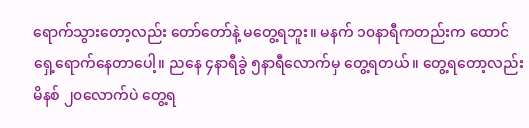ရောက်သွားတော့လည်း တော်တော်နဲ့ မတွေ့ရဘူး။ မနက် ၁၀နာရီကတည်းက ထောင်ရှေ့ရောက်နေတာပေါ့။ ညနေ ၄နာရီခွဲ ၅နာရီလောက်မှ တွေ့ရတယ်။ တွေ့ရတော့လည်း မိနစ် ၂၀လောက်ပဲ တွေ့ရ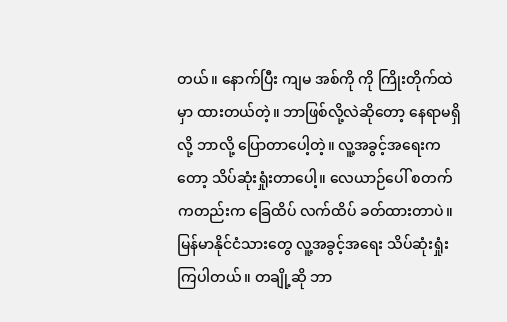တယ်။ နောက်ပြီး ကျမ အစ်ကို ကို ကြိုးတိုက်ထဲမှာ ထားတယ်တဲ့။ ဘာဖြစ်လို့လဲဆိုတော့ နေရာမရှိလို့ ဘာလို့ ပြောတာပေါ့တဲ့။ လူ့အခွင့်အရေးကတော့ သိပ်ဆုံးရှုံးတာပေါ့။ လေယာဉ်ပေါ် စတက်ကတည်းက ခြေထိပ် လက်ထိပ် ခတ်ထားတာပဲ။ မြန်မာနိုင်ငံသားတွေ လူ့အခွင့်အရေး သိပ်ဆုံးရှုံးကြပါတယ်။ တချို့ဆို ဘာ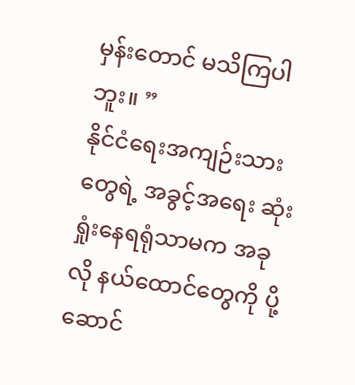မှန်းတောင် မသိကြပါဘူး။ ”
နိုင်ငံရေးအကျဉ်းသားတွေရဲ့ အခွင့်အရေး ဆုံးရှုံးနေရရုံသာမက အခုလို နယ်ထောင်တွေကို ပို့ဆောင်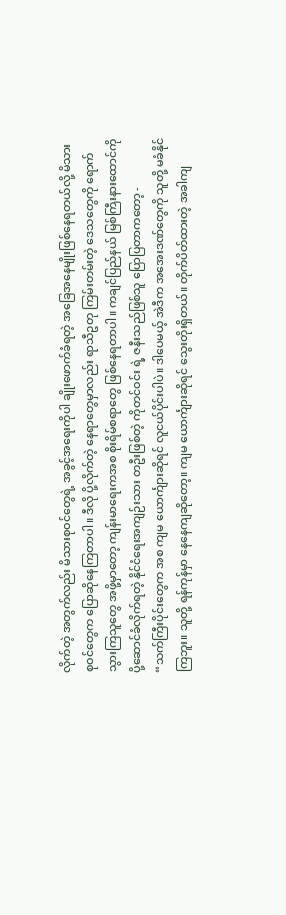လိုက်တဲ့ အတွက်လည်း မိသားစုဝင်တွေရဲ့ အခွင့်အရေးကိုပါ ချိုးဖောက်ခံရတဲ့ အခြေအနေမျိုးဖြစ်နေရတယ်လို့ မိသားစုဝင်တွေက ပြောဆိုနေကြတာပါ။ ဒီလို ပို့လိုက်တဲ့ နေရာတွေမှာလည်း ရာသီဥတု ကြမ်းတမ်းတဲ့ ဒေသတွေကို ရောက်သွားကြသူတွေ အဖို့မှာတော့ ကျန်းမာရေးကအစ စိုးရိမ်စရာတွေ ဖြစ်နေရတာပါ။ ကချင်ပြည်နယ် မြစ်ကြီးနားထောင်ကို ပို့ဆောင်ခံလိုက်ရတဲ့ နိုင်ငံရေးအကျဉ်းသား တဦးဖြစ်တဲ့ ကိုတင်ဝင်း ရဲ့ ဇနီးသည်ဖြစ်သူ ပြောပြတာကတော့ -
“သက်ကြီးပိုင်းတွေက အစ ကျမ ယောင်္ကျားဆိုရင် လူငယ်ပိုင်းပါပဲ။ ဒါပေမယ့် အဲဒီက အအေးဒဏ်တွေကို သူတို့ မခံနိုင်ကြဘူး။ သူတို့ ရန်ကုန်မှာ နေနေကျဆိုတော့။ ကျမ ယောင်္ကျားဆိုရင် သွေးတိုးရှိတယ်။ တိုက်ပိတ်ထားတဲ့ အခါကျ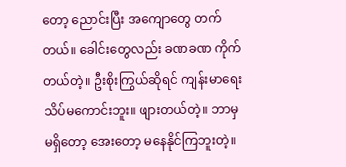တော့ ညောင်းပြီး အကျောတွေ တက်တယ်။ ခေါင်းတွေလည်း ခဏခဏ ကိုက်တယ်တဲ့။ ဦးစိုးကြွယ်ဆိုရင် ကျန်းမာရေး သိပ်မကောင်းဘူး။ ဖျားတယ်တဲ့။ ဘာမှ မရှိတော့ အေးတော့ မနေနိုင်ကြဘူးတဲ့။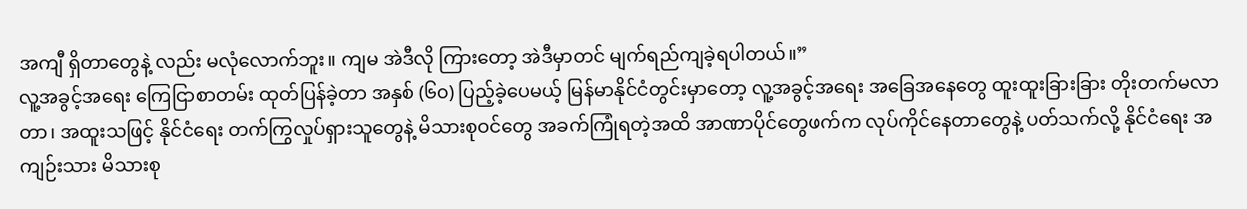အကျီ ရှိတာတွေနဲ့ လည်း မလုံလောက်ဘူး။ ကျမ အဲဒီလို ကြားတော့ အဲဒီမှာတင် မျက်ရည်ကျခဲ့ရပါတယ်။”
လူ့အခွင့်အရေး ကြေငြာစာတမ်း ထုတ်ပြန်ခဲ့တာ အနှစ် (၆၀) ပြည့်ခဲ့ပေမယ့် မြန်မာနိုင်ငံတွင်းမှာတော့ လူ့အခွင့်အရေး အခြေအနေတွေ ထူးထူးခြားခြား တိုးတက်မလာတာ၊ အထူးသဖြင့် နိုင်ငံရေး တက်ကြွလှုပ်ရှားသူတွေနဲ့ မိသားစုဝင်တွေ အခက်ကြုံရတဲ့အထိ အာဏာပိုင်တွေဖက်က လုပ်ကိုင်နေတာတွေနဲ့ ပတ်သက်လို့ နိုင်ငံရေး အကျဉ်းသား မိသားစု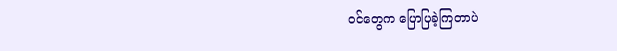ဝင်တွေက ပြောပြခဲ့ကြတာပဲ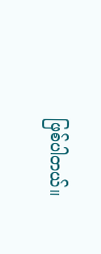ဖြစ်ပါတယ်။